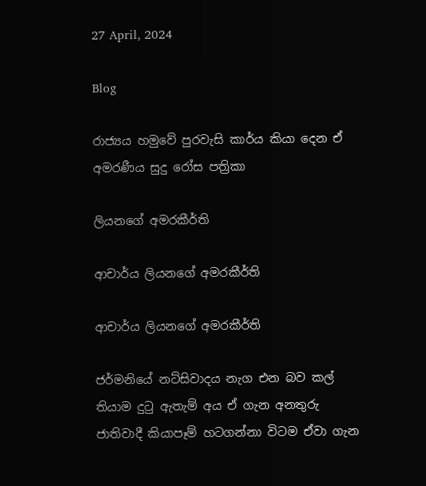27 April, 2024

Blog

රාජ්‍යය හමුවේ පුරවැසි කාර්ය කියා දෙන ඒ අමරණීය සුදු රෝස පත්‍රිකා

ලියනගේ අමරකීර්ති

ආචාර්ය ලියනගේ අමරකීර්ති

ආචාර්ය ලියනගේ අමරකීර්ති

ජර්මනියේ නට්සිවාදය නැග එන බව කල් තියාම දුටු ඇතැම් අය ඒ ගැන අනතුරු ජාතිවාදී කියාපෑම් හටගන්නා විටම ඒවා ගැන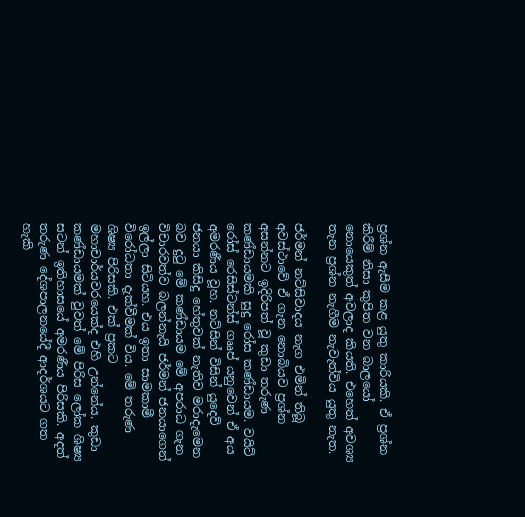ප්‍රශ්න ඇසීම කළ යුතු කාරියකි. ඒ ප්‍රශ්න කිරීම් නිසා කුපිත වන බාලයෝ නොයෙකුත් අවලාද කියති. එහෙත් අවශ්‍ය තැන ප්‍රශ්න නැගීම නැවැත්විය යුතු නැත.

ජර්මන් නට්සිවාදය නැග එමින් තිබූ අවස්ථාවේ ඒ ගැන නොබියව ප්‍රශ්න අසන්නට ඉදිරිපත් වූ කුඩා තරුණ කණ්ඩායමකි සුදු රෝස කණ්ඩායම. වයිට් රෝස් රෙසිස්ටන්ස් ගෲප් යනුවෙන් ඒ අය අමරණීය වූහ. නට්සින් විසින් යුදෙව් ජනයා කිසිදු හේතුවක් නැතිව මරාදැමෙන බව දුටු මේ කණ්ඩායම මේ අපරාධ ගැන විචාරවත්ව බලන්නැයි ජර්මන් ජනයාගෙන් ඉල්ලා සිටියහ. එය ඉතා සාමකාමී විරෝධතා දැක්වීමක් විය. මේ තරුණ ශිෂ්‍ය පිරිසකි. එක් ප්‍රකට මහාචාර්යවරයෙක්ද එහි උන්නේය. කුඩා කණ්ඩායමක් වුවත් මේ පිරිස ලෝක ශිෂ්‍ය සටන් ඉතිහාසයේ අමරණීය පිරිසකි. අදත් තරුණ දේශපාලනයේදී ආදර්ශයට ගත හැකි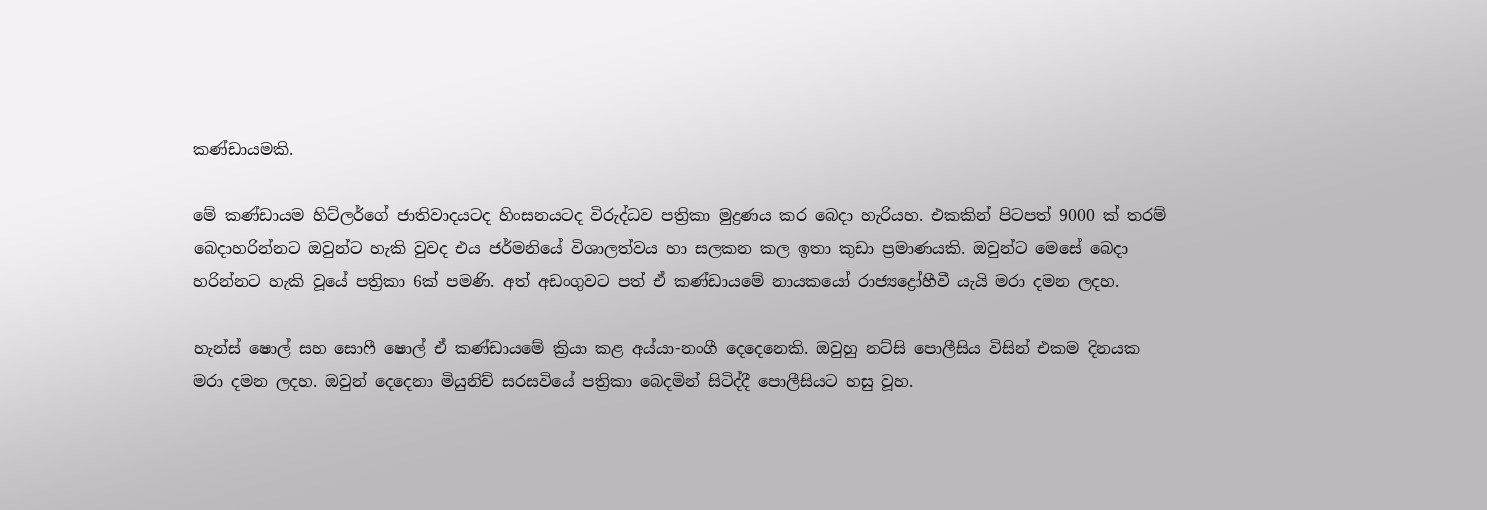කණ්ඩායමකි.

මේ කණ්ඩායම හිට්ලර්ගේ ජාතිවාදයටද හිංසනයටද විරුද්ධව පත්‍රිකා මුද්‍රණය කර බෙදා හැරියහ. එකකින් පිටපත් 9000 ක් තරම් බෙදාහරින්නට ඔවුන්ට හැකි වුවද එය ජර්මනියේ විශාලත්වය හා සලකන කල ඉතා කුඩා ප්‍රමාණයකි. ඔවුන්ට මෙසේ බෙදා හරින්නට හැකි වූයේ පත්‍රිකා 6ක් පමණි. අත් අඩංගුවට පත් ඒ කණ්ඩායමේ නායකයෝ රාජ්‍යද්‍රෝහීවී යැයි මරා දමන ලදහ.

හැන්ස් ෂොල් සහ සොෆී ෂොල් ඒ කණ්ඩායමේ ක්‍රියා කළ අය්යා-නංගී දෙදෙනෙකි. ඔවුහු නට්සි පොලීසිය විසින් එකම දිනයක මරා දමන ලදහ. ඔවුන් දෙදෙනා මියුනිච් සරසවියේ පත්‍රිකා බෙදමින් සිටිද්දී පොලීසියට හසු වූහ.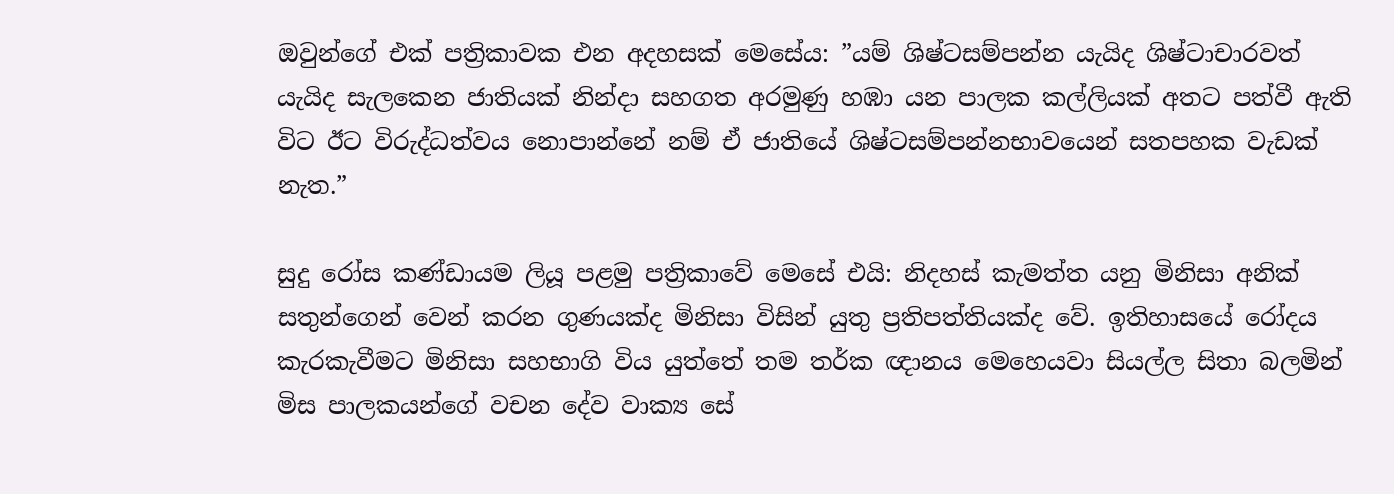ඔවුන්ගේ එක් පත්‍රිකාවක එන අදහසක් මෙසේය: ”යම් ශිෂ්ටසම්පන්න යැයිද ශිෂ්ටාචාරවත් යැයිද සැලකෙන ජාතියක් නින්දා සහගත අරමුණු හඹා යන පාලක කල්ලියක් අතට පත්වී ඇති විට ඊට විරුද්ධත්වය නොපාන්නේ නම් ඒ ජාතියේ ශිෂ්ටසම්පන්නභාවයෙන් සතපහක වැඩක් නැත.”

සුදු රෝස කණ්ඩායම ලියූ පළමු පත්‍රිකාවේ මෙසේ එයි: නිදහස් කැමත්ත යනු මිනිසා අනික් සතුන්ගෙන් වෙන් කරන ගුණයක්ද මිනිසා විසින් යුතු ප්‍රතිපත්තියක්ද වේ. ඉතිහාසයේ රෝදය කැරකැවීමට මිනිසා සහභාගි විය යුත්තේ තම තර්ක ඥානය මෙහෙයවා සියල්ල සිතා බලමින් මිස පාලකයන්ගේ වචන දේව වාක්‍ය සේ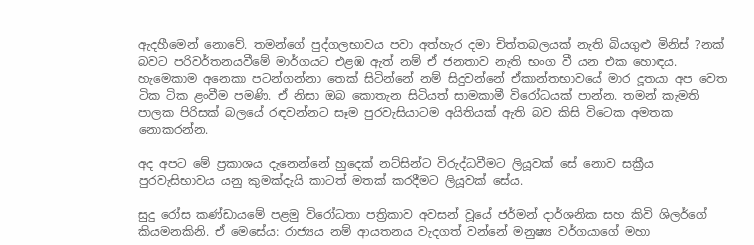ඇදහීමෙන් නොවේ. තමන්ගේ පුද්ගලභාවය පවා අත්හැර දමා චිත්තබලයක් නැති බියගුළු මිනිස් ?නක් බවට පරිවර්තනයවීමේ මාර්ගයට එළඹ ඇත් නම් ඒ ජනතාව නැති භංග වී යන එක හොඳය. හැමෙකාම අනෙකා පටන්ගන්නා තෙක් සිටින්නේ නම් සිදුවන්නේ ඒකාන්තභාවයේ මාර දූතයා අප වෙත ටික ටික ළංවීම පමණි. ඒ නිසා ඔබ කොතැන සිටියත් සාමකාමී විරෝධයක් පාන්න. තමන් කැමති පාලක පිරිසක් බලයේ රඳවන්නට සෑම පුරවැසියාටම අයිතියක් ඇති බව කිසි විටෙක අමතක නොකරන්න.

අද අපට මේ ප්‍රකාශය දැනෙන්නේ හුදෙක් නට්සින්ට විරුද්ධවීමට ලියූවක් සේ නොව සක්‍රීය පුරවැසිභාවය යනු කුමක්දැයි කාටත් මතක් කරදීමට ලියූවක් සේය.

සුදු රෝස කණ්ඩායමේ පළමු විරෝධතා පත්‍රිකාව අවසන් වූයේ ජර්මන් දාර්ශනික සහ කිවි ශිලර්ගේ කියමනකිනි. ඒ මෙසේය: රාජ්‍යය නම් ආයතනය වැදගත් වන්නේ මනුෂ්‍ය වර්ගයාගේ මහා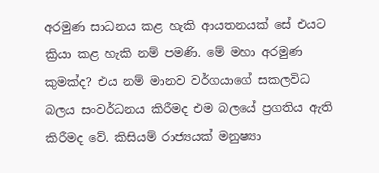අරමුණ සාධනය කළ හැකි ආයතනයක් සේ එයට ක්‍රියා කළ හැකි නම් පමණි. මේ මහා අරමුණ කුමක්ද? එය නම් මානව වර්ගයාගේ සකලවිධ බලය සංවර්ධනය කිරීමද එම බලයේ ප්‍රගතිය ඇති කිරීමද වේ. කිසියම් රාජ්‍යයක් මනුෂ්‍යා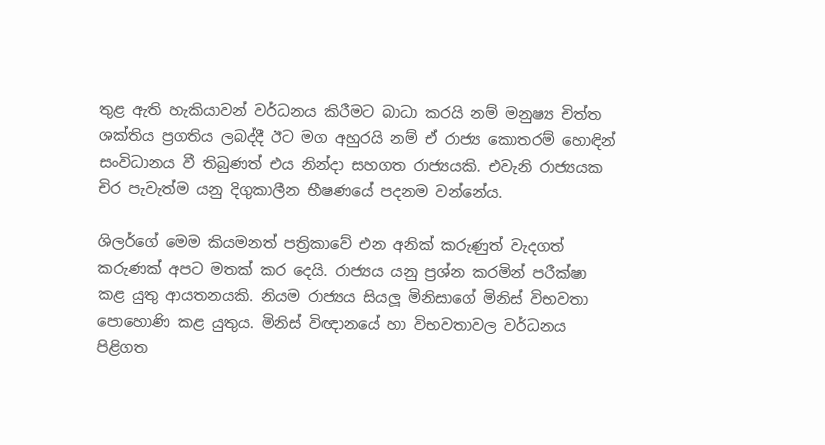තුළ ඇති හැකියාවන් වර්ධනය කිරීමට බාධා කරයි නම් මනුෂ්‍ය චිත්ත ශක්තිය ප්‍රගතිය ලබද්දී ඊට මග අහුරයි නම් ඒ රාජ්‍ය කොතරම් හොඳින් සංවිධානය වී තිබුණත් එය නින්දා සහගත රාජ්‍යයකි. එවැනි රාජ්‍යයක චිර පැවැත්ම යනු දිගුකාලීන භීෂණයේ පදනම වන්නේය.

ශිලර්ගේ මෙම කියමනත් පත්‍රිකාවේ එන අනික් කරුණුත් වැදගත් කරුණක් අපට මතක් කර දෙයි. රාජ්‍යය යනු ප්‍රශ්න කරමින් පරීක්ෂා කළ යුතු ආයතනයකි. නියම රාජ්‍යය සියලූ මිනිසාගේ මිනිස් විභවතා පොහොණි කළ යුතුය. මිනිස් විඥානයේ හා විභවතාවල වර්ධනය පිළිගත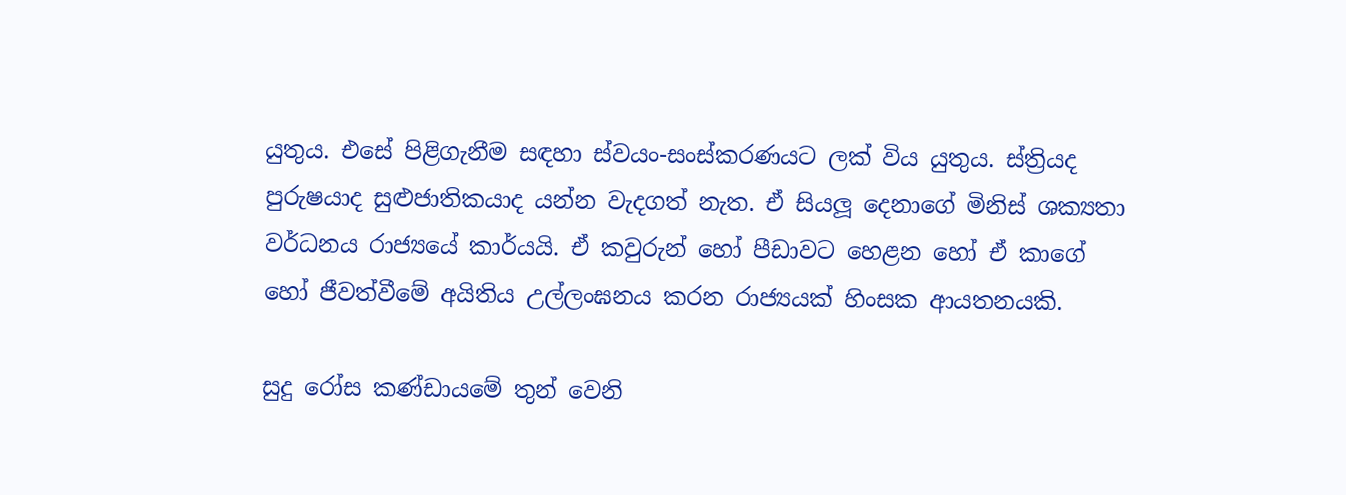යුතුය. එසේ පිළිගැනීම සඳහා ස්වයං-සංස්කරණයට ලක් විය යුතුය. ස්ත්‍රියද පුරුෂයාද සුළුජාතිකයාද යන්න වැදගත් නැත. ඒ සියලූ දෙනාගේ මිනිස් ශක්‍යතා වර්ධනය රාජ්‍යයේ කාර්යයි. ඒ කවුරුන් හෝ පීඩාවට හෙළන හෝ ඒ කාගේ හෝ ජීවත්වීමේ අයිතිය උල්ලංඝනය කරන රාජ්‍යයක් හිංසක ආයතනයකි.

සුදු රෝස කණ්ඩායමේ තුන් වෙනි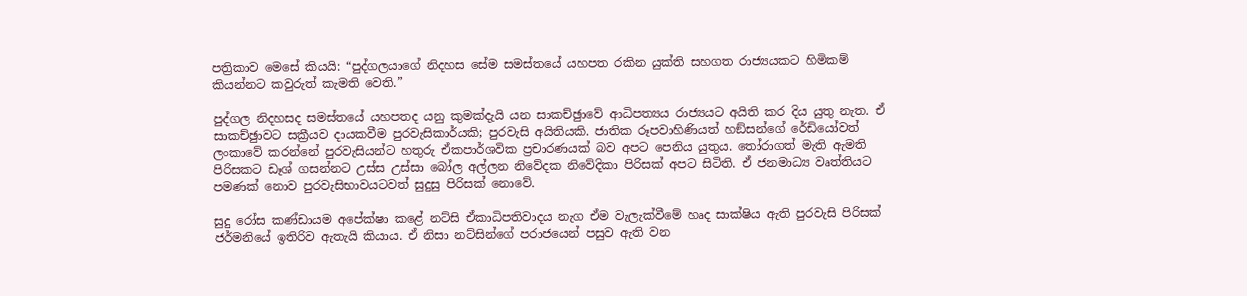පත්‍රිකාව මෙසේ කියයි: “පුද්ගලයාගේ නිදහස සේම සමස්තයේ යහපත රකින යුක්ති සහගත රාජ්‍යයකට හිමිකම් කියන්නට කවුරුත් කැමති වෙති.”

පුද්ගල නිදහසද සමස්තයේ යහපතද යනු කුමක්දැයි යන සාකච්ඡුාවේ ආධිපත්‍යය රාජ්‍යයට අයිති කර දිය යුතු නැත. ඒ සාකච්ඡුාවට සක්‍රීයව දායකවීම පුරවැසිකාර්යකි; පුරවැසි අයිතියකි. ජාතික රූපවාහිණියත් හඞ්සන්ගේ රේඩියෝවත් ලංකාවේ කරන්නේ පුරවැසියන්ට හතුරු ඒකපාර්ශවික ප්‍රචාරණයක් බව අපට පෙනිය යුතුය. තෝරාගත් මැති ඇමති පිරිසකට ඩෑශ් ගසන්නට උස්ස උස්සා බෝල අල්ලන නිවේදක නිවේදිකා පිරිසක් අපට සිටිති. ඒ ජනමාධ්‍ය වෘත්තියට පමණක් නොව පුරවැසිභාවයටවත් සුදුසු පිරිසක් නොවේ.

සුදු රෝස කණ්ඩායම අපේක්ෂා කළේ නට්සි ඒකාධිපතිවාදය නැග ඒම වැලැක්වීමේ හෘද සාක්ෂිය ඇති පුරවැසි පිරිසක් ජර්මනියේ ඉතිරිව ඇතැයි කියාය. ඒ නිසා නට්සින්ගේ පරාජයෙන් පසුව ඇති වන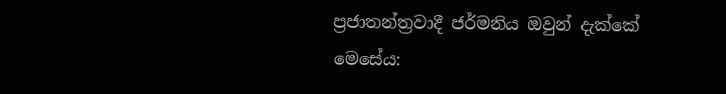ප්‍රජාතන්ත්‍රවාදී ජර්මනිය ඔවුන් දැක්කේ මෙසේය: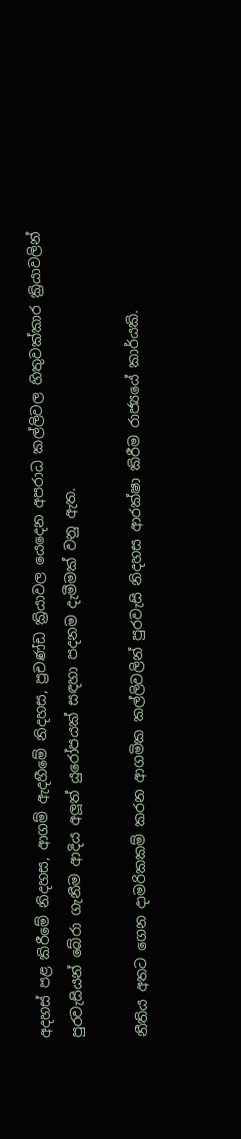අදහස් පළ කිරීමේ නිදහස, ආගම් ඇදහීමේ නිදහස, ප්‍රචණ්ඩ ක්‍රියාවල යෙදෙන අපරාධ කල්ලිවල හිතුවක්කාර ක්‍රියාවලින් පුරවැසියන් බේරා ගැනීම ආදිය අලූත් යුරෝපයක් සඳහා පදනම දැමීමක් වනු ඇත.

නීතිය අතට ගෙන දාමරිකකම් කරන ආගමික කල්ලිවලින් පුරවැසි නිදහස ආරක්ෂා කිරීම රාජ්‍යයේ කාර්යකි.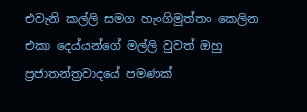එවැනි කල්ලි සමග හැංගිමුත්තං කෙලින එකා දෙය්යන්ගේ මල්ලි වුවත් ඔහු ප්‍රජාතන්ත්‍රවාදයේ පමණක්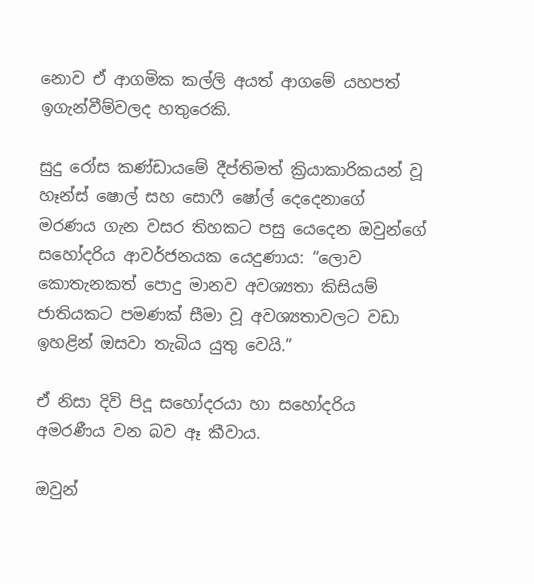නොව ඒ ආගමික කල්ලි අයත් ආගමේ යහපත් ඉගැන්වීම්වලද හතුරෙකි.

සුදු රෝස කණ්ඩායමේ දීප්තිමත් ක්‍රියාකාරිකයන් වූ හෑන්ස් ෂොල් සහ සොෆී ෂෝල් දෙදෙනාගේ මරණය ගැන වසර තිහකට පසු යෙදෙන ඔවුන්ගේ සහෝදරිය ආවර්ජනයක යෙදුණාය: “ලොව කොතැනකත් පොදු මානව අවශ්‍යතා කිසියම් ජාතියකට පමණක් සීමා වූ අවශ්‍යතාවලට වඩා ඉහළින් ඔසවා තැබිය යුතු වෙයි.”

ඒ නිසා දිවි පිදූ සහෝදරයා හා සහෝදරිය අමරණීය වන බව ඈ කීවාය.

ඔවුන්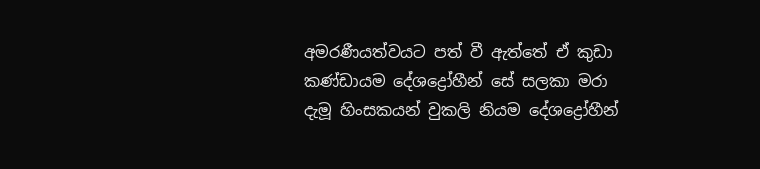අමරණීයත්වයට පත් වී ඇත්තේ ඒ කුඩා කණ්ඩායම දේශද්‍රෝහීන් සේ සලකා මරා දැමූ හිංසකයන් වුකලි නියම දේශද්‍රෝහීන්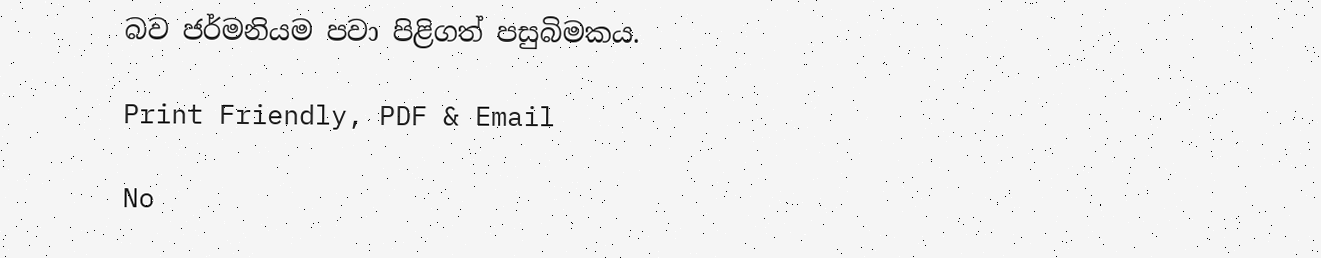බව ජර්මනියම පවා පිළිගත් පසුබිමකය.

Print Friendly, PDF & Email

No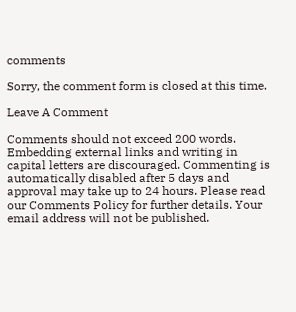comments

Sorry, the comment form is closed at this time.

Leave A Comment

Comments should not exceed 200 words. Embedding external links and writing in capital letters are discouraged. Commenting is automatically disabled after 5 days and approval may take up to 24 hours. Please read our Comments Policy for further details. Your email address will not be published.